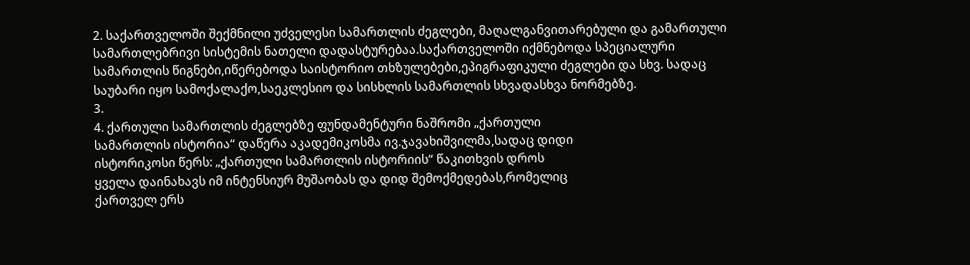2. საქართველოში შექმნილი უძველესი სამართლის ძეგლები, მაღალგანვითარებული და გამართული
სამართლებრივი სისტემის ნათელი დადასტურებაა.საქართველოში იქმნებოდა სპეციალური
სამართლის წიგნები,იწერებოდა საისტორიო თხზულებები,ეპიგრაფიკული ძეგლები და სხვ. სადაც
საუბარი იყო სამოქალაქო,საეკლესიო და სისხლის სამართლის სხვადასხვა ნორმებზე.
3.
4. ქართული სამართლის ძეგლებზე ფუნდამენტური ნაშრომი „ქართული
სამართლის ისტორია“ დაწერა აკადემიკოსმა ივ.ჯავახიშვილმა,სადაც დიდი
ისტორიკოსი წერს: „ქართული სამართლის ისტორიის“ წაკითხვის დროს
ყველა დაინახავს იმ ინტენსიურ მუშაობას და დიდ შემოქმედებას,რომელიც
ქართველ ერს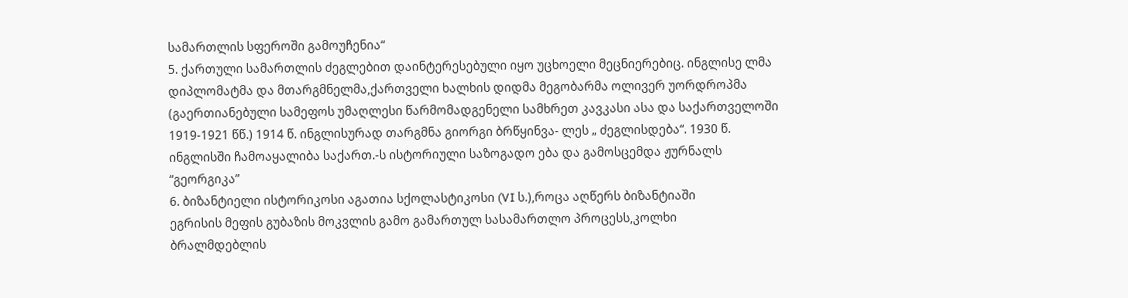სამართლის სფეროში გამოუჩენია“
5. ქართული სამართლის ძეგლებით დაინტერესებული იყო უცხოელი მეცნიერებიც. ინგლისე ლმა
დიპლომატმა და მთარგმნელმა,ქართველი ხალხის დიდმა მეგობარმა ოლივერ უორდროპმა
(გაერთიანებული სამეფოს უმაღლესი წარმომადგენელი სამხრეთ კავკასი ასა და საქართველოში
1919-1921 წწ.) 1914 წ. ინგლისურად თარგმნა გიორგი ბრწყინვა- ლეს „ ძეგლისდება“. 1930 წ.
ინგლისში ჩამოაყალიბა საქართ.-ს ისტორიული საზოგადო ება და გამოსცემდა ჟურნალს
“გეორგიკა”
6. ბიზანტიელი ისტორიკოსი აგათია სქოლასტიკოსი (VI ს.),როცა აღწერს ბიზანტიაში
ეგრისის მეფის გუბაზის მოკვლის გამო გამართულ სასამართლო პროცესს,კოლხი
ბრალმდებლის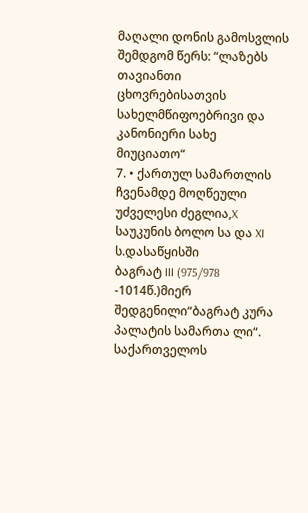მაღალი დონის გამოსვლის შემდგომ წერს: “ლაზებს თავიანთი
ცხოვრებისათვის სახელმწიფოებრივი და კანონიერი სახე მიუციათო“
7. • ქართულ სამართლის ჩვენამდე მოღწეული უძველესი ძეგლია,X საუკუნის ბოლო სა და XI ს.დასაწყისში
ბაგრატ III (975/978 -1014წ.)მიერ შედგენილი“ბაგრატ კურა პალატის სამართა ლი“. საქართველოს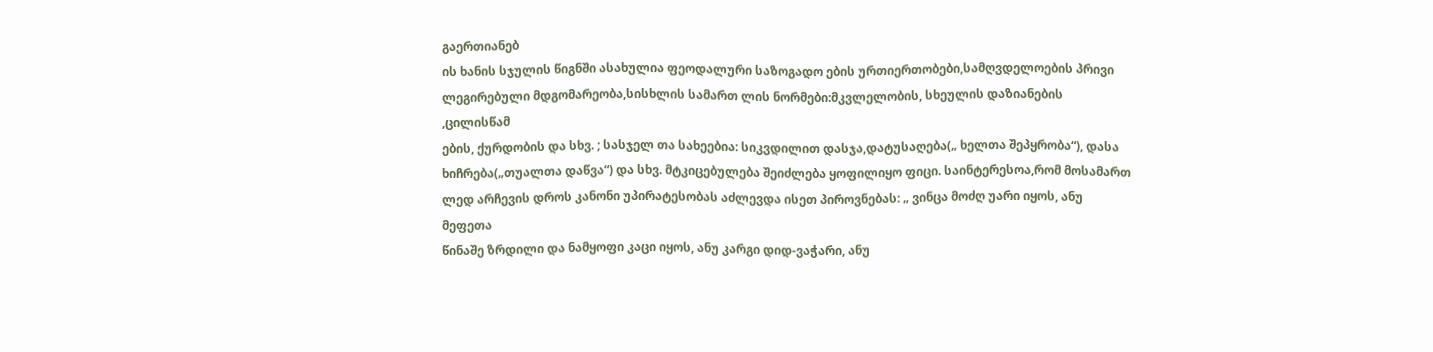გაერთიანებ
ის ხანის სჯულის წიგნში ასახულია ფეოდალური საზოგადო ების ურთიერთობები,სამღვდელოების პრივი
ლეგირებული მდგომარეობა,სისხლის სამართ ლის ნორმები:მკვლელობის, სხეულის დაზიანების ,ცილისწამ
ების, ქურდობის და სხვ. ; სასჯელ თა სახეებია: სიკვდილით დასჯა,დატუსაღება(„ ხელთა შეპყრობა“), დასა
ხიჩრება(„თუალთა დაწვა“) და სხვ. მტკიცებულება შეიძლება ყოფილიყო ფიცი. საინტერესოა,რომ მოსამართ
ლედ არჩევის დროს კანონი უპირატესობას აძლევდა ისეთ პიროვნებას: „ ვინცა მოძღ უარი იყოს, ანუ მეფეთა
წინაშე ზრდილი და ნამყოფი კაცი იყოს, ანუ კარგი დიდ-ვაჭარი, ანუ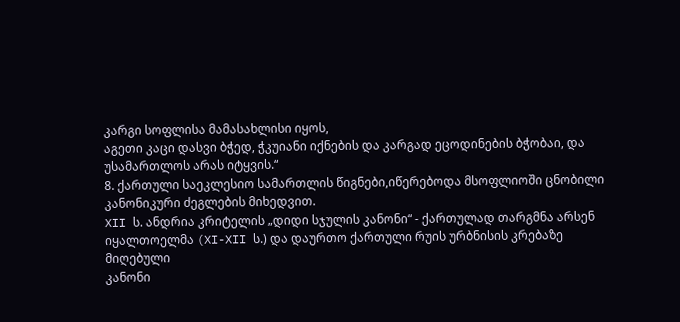კარგი სოფლისა მამასახლისი იყოს,
აგეთი კაცი დასვი ბჭედ, ჭკუიანი იქნების და კარგად ეცოდინების ბჭობაი, და უსამართლოს არას იტყვის.“
8. ქართული საეკლესიო სამართლის წიგნები,იწერებოდა მსოფლიოში ცნობილი
კანონიკური ძეგლების მიხედვით.
XII ს. ანდრია კრიტელის „დიდი სჯულის კანონი“ - ქართულად თარგმნა არსენ
იყალთოელმა (XI-XII ს.) და დაურთო ქართული რუის ურბნისის კრებაზე მიღებული
კანონი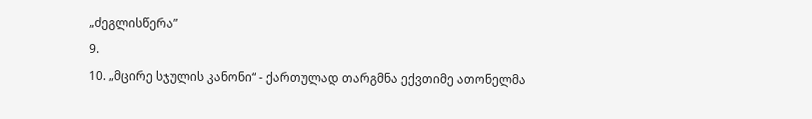„ძეგლისწერა”
9.
10. „მცირე სჯულის კანონი“ - ქართულად თარგმნა ექვთიმე ათონელმა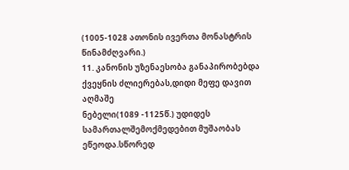(1005-1028 ათონის ივერთა მონასტრის წინამძღვარი.)
11. კანონის უზენაესობა განაპირობებდა ქვეყნის ძლიერებას,დიდი მეფე დავით აღმაშე
ნებელი(1089 -1125წ.) უდიდეს სამართალშემოქმედებით მუშაობას ეწეოდა.სწორედ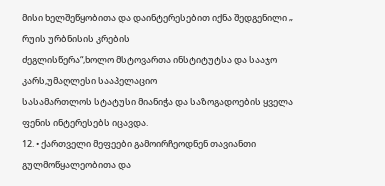მისი ხელშეწყობითა და დაინტერესებით იქნა შედგენილი „ რუის ურბნისის კრების
ძეგლისწერა“,ხოლო მსტოვართა ინსტიტუტსა და სააჯო კარს,უმაღლესი სააპელაციო
სასამართლოს სტატუსი მიანიჭა და საზოგადოების ყველა ფენის ინტერესებს იცავდა.
12. • ქართველი მეფეები გამოირჩეოდნენ თავიანთი გულმოწყალეობითა და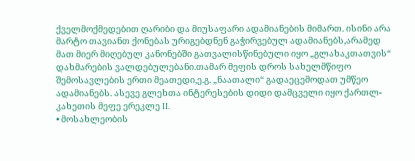ქველმოქმედებით ღარიბი და მიუსაფარი ადამიანების მიმართ. ისინი არა
მარტო თავიანთ ქონებას ურიგებდნენ გაჭირვებულ ადამიანებს,არამედ
მათ მიერ მიღებულ კანონებში გათვალისწინებული იყო „გლახაკთათვის“
დახმარების ვალდებულებანი.თამარ მეფის დროს სახელმწიფო
შემოსავლების ერთი მეათედი,ე.გ. „ნაათალი“ გადაეცემოდათ უმწეო
ადამიანებს. ასევე გლეხთა ინტერესების დიდი დამცველი იყო ქართლ-
კახეთის მეფე ერეკლე II.
• მოსახლეობის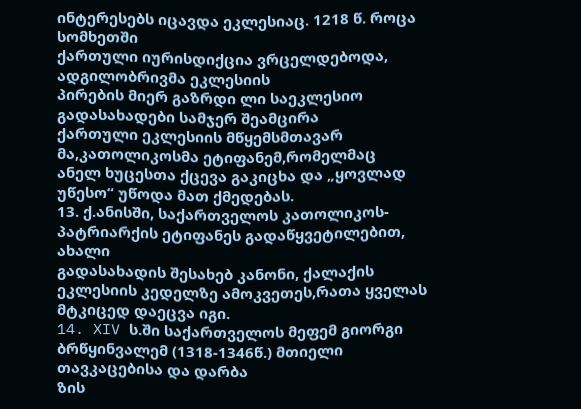ინტერესებს იცავდა ეკლესიაც. 1218 წ. როცა სომხეთში
ქართული იურისდიქცია ვრცელდებოდა, ადგილობრივმა ეკლესიის
პირების მიერ გაზრდი ლი საეკლესიო გადასახადები სამჯერ შეამცირა
ქართული ეკლესიის მწყემსმთავარ მა,კათოლიკოსმა ეტიფანემ,რომელმაც
ანელ ხუცესთა ქცევა გაკიცხა და „ყოვლად უწესო“ უწოდა მათ ქმედებას.
13. ქ.ანისში, საქართველოს კათოლიკოს-პატრიარქის ეტიფანეს გადაწყვეტილებით, ახალი
გადასახადის შესახებ კანონი, ქალაქის ეკლესიის კედელზე ამოკვეთეს,რათა ყველას
მტკიცედ დაეცვა იგი.
14. XIV ს.ში საქართველოს მეფემ გიორგი ბრწყინვალემ (1318-1346წ.) მთიელი თავკაცებისა და დარბა
ზის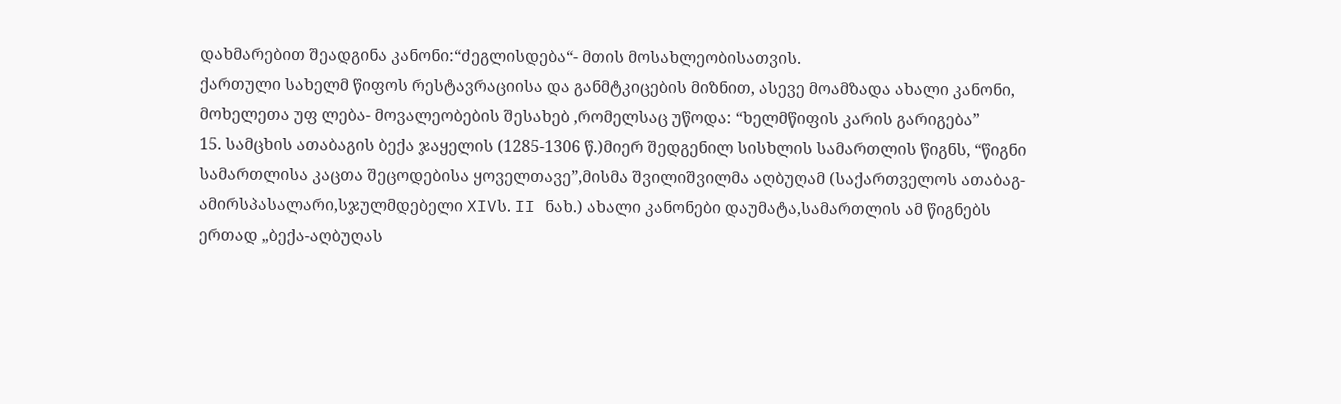დახმარებით შეადგინა კანონი:“ძეგლისდება“- მთის მოსახლეობისათვის.
ქართული სახელმ წიფოს რესტავრაციისა და განმტკიცების მიზნით, ასევე მოამზადა ახალი კანონი,
მოხელეთა უფ ლება- მოვალეობების შესახებ ,რომელსაც უწოდა: “ხელმწიფის კარის გარიგება”
15. სამცხის ათაბაგის ბექა ჯაყელის (1285-1306 წ.)მიერ შედგენილ სისხლის სამართლის წიგნს, “წიგნი
სამართლისა კაცთა შეცოდებისა ყოველთავე”,მისმა შვილიშვილმა აღბუღამ (საქართველოს ათაბაგ-
ამირსპასალარი,სჯულმდებელი XIVს. II ნახ.) ახალი კანონები დაუმატა,სამართლის ამ წიგნებს
ერთად „ბექა-აღბუღას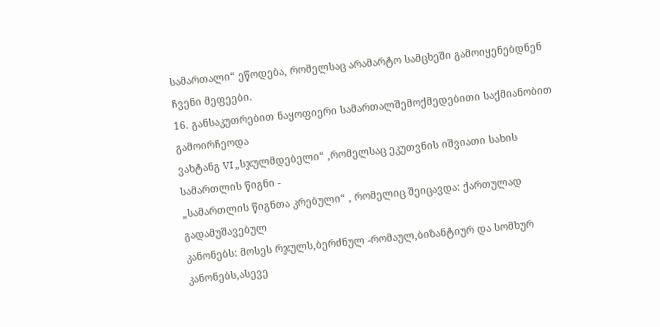სამართალი“ ეწოდება, რომელსაც არამარტო სამცხეში გამოიყენებდნენ
ჩვენი მეფეები.
16. განსაკუთრებით ნაყოფიერი სამართალშემოქმედებითი საქმიანობით გამოირჩეოდა
ვახტანგ VI „სჯულმდებელი“ ,რომელსაც ეკუთვნის იშვიათი სახის სამართლის წიგნი -
„სამართლის წიგნთა კრებული“ , რომელიც შეიცავდა: ქართულად გადამუშავებულ
კანონებს: მოსეს რჯულს,ბერძნულ -რომაულ,ბიზანტიურ და სომხურ კანონებს,ასევე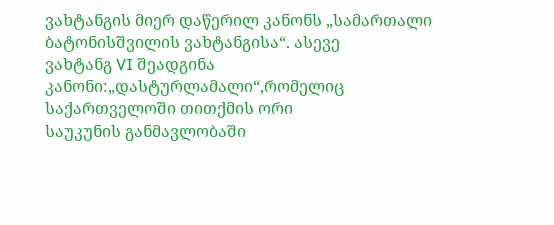ვახტანგის მიერ დაწერილ კანონს „სამართალი ბატონისშვილის ვახტანგისა“. ასევე
ვახტანგ VI შეადგინა კანონი:„დასტურლამალი“,რომელიც საქართველოში თითქმის ორი
საუკუნის განმავლობაში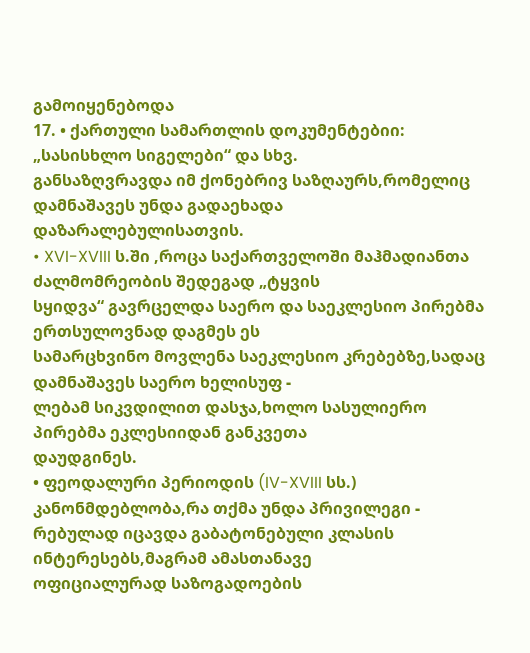გამოიყენებოდა
17. • ქართული სამართლის დოკუმენტებიი: „სასისხლო სიგელები“ და სხვ.
განსაზღვრავდა იმ ქონებრივ საზღაურს,რომელიც დამნაშავეს უნდა გადაეხადა
დაზარალებულისათვის.
• XVI-XVIII ს.ში ,როცა საქართველოში მაჰმადიანთა ძალმომრეობის შედეგად „ტყვის
სყიდვა“ გავრცელდა საერო და საეკლესიო პირებმა ერთსულოვნად დაგმეს ეს
სამარცხვინო მოვლენა საეკლესიო კრებებზე,სადაც დამნაშავეს საერო ხელისუფ -
ლებამ სიკვდილით დასჯა,ხოლო სასულიერო პირებმა ეკლესიიდან განკვეთა
დაუდგინეს.
• ფეოდალური პერიოდის (IV-XVIII სს.) კანონმდებლობა,რა თქმა უნდა პრივილეგი -
რებულად იცავდა გაბატონებული კლასის ინტერესებს,მაგრამ ამასთანავე
ოფიციალურად საზოგადოების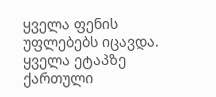ყველა ფენის უფლებებს იცავდა. ყველა ეტაპზე
ქართული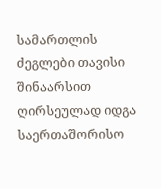სამართლის ძეგლები თავისი შინაარსით ღირსეულად იდგა
საერთაშორისო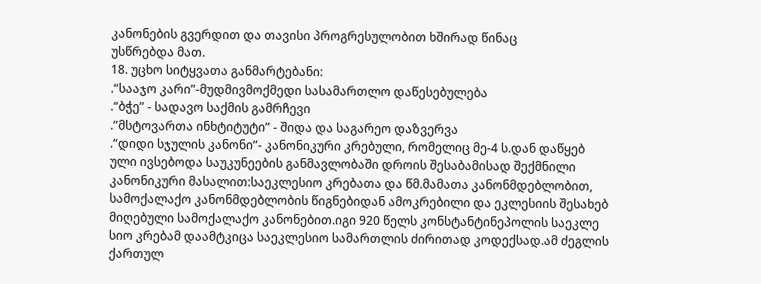კანონების გვერდით და თავისი პროგრესულობით ხშირად წინაც
უსწრებდა მათ.
18. უცხო სიტყვათა განმარტებანი:
.“სააჯო კარი”-მუდმივმოქმედი სასამართლო დაწესებულება
.“ბჭე” - სადავო საქმის გამრჩევი
.”მსტოვართა ინხტიტუტი” - შიდა და საგარეო დაზვერვა
.“დიდი სჯულის კანონი”- კანონიკური კრებული, რომელიც მე-4 ს.დან დაწყებ
ული ივსებოდა საუკუნეების განმავლობაში დროის შესაბამისად შექმნილი
კანონიკური მასალით:საეკლესიო კრებათა და წმ.მამათა კანონმდებლობით,
სამოქალაქო კანონმდებლობის წიგნებიდან ამოკრებილი და ეკლესიის შესახებ
მიღებული სამოქალაქო კანონებით.იგი 920 წელს კონსტანტინეპოლის საეკლე
სიო კრებამ დაამტკიცა საეკლესიო სამართლის ძირითად კოდექსად.ამ ძეგლის
ქართულ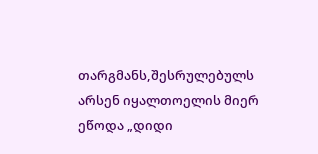თარგმანს,შესრულებულს არსენ იყალთოელის მიერ ეწოდა „დიდი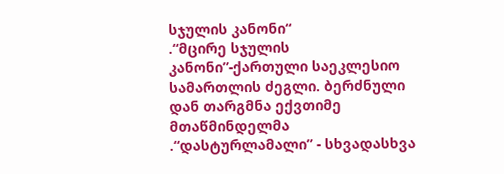სჯულის კანონი“
.“მცირე სჯულის კანონი”-ქართული საეკლესიო სამართლის ძეგლი. ბერძნული
დან თარგმნა ექვთიმე მთაწმინდელმა
.“დასტურლამალი” - სხვადასხვა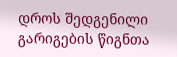დროს შედგენილი გარიგების წიგნთა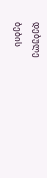დებულე
ბების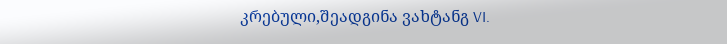კრებული,შეადგინა ვახტანგ VI.